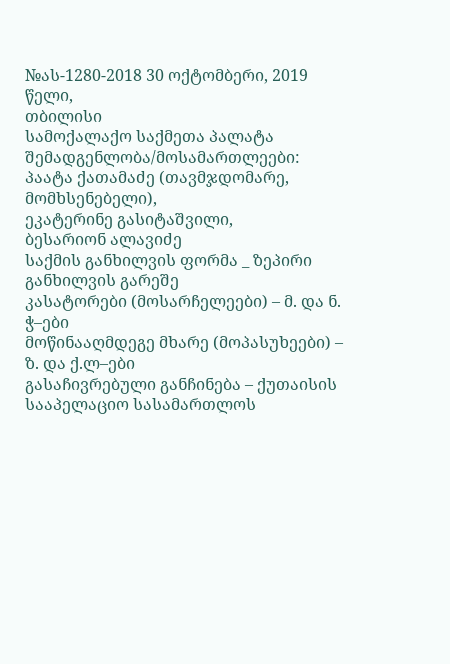№ას-1280-2018 30 ოქტომბერი, 2019 წელი,
თბილისი
სამოქალაქო საქმეთა პალატა
შემადგენლობა/მოსამართლეები:
პაატა ქათამაძე (თავმჯდომარე, მომხსენებელი),
ეკატერინე გასიტაშვილი,
ბესარიონ ალავიძე
საქმის განხილვის ფორმა _ ზეპირი განხილვის გარეშე
კასატორები (მოსარჩელეები) – მ. და ნ. ჭ–ები
მოწინააღმდეგე მხარე (მოპასუხეები) – ზ. და ქ.ლ–ები
გასაჩივრებული განჩინება – ქუთაისის სააპელაციო სასამართლოს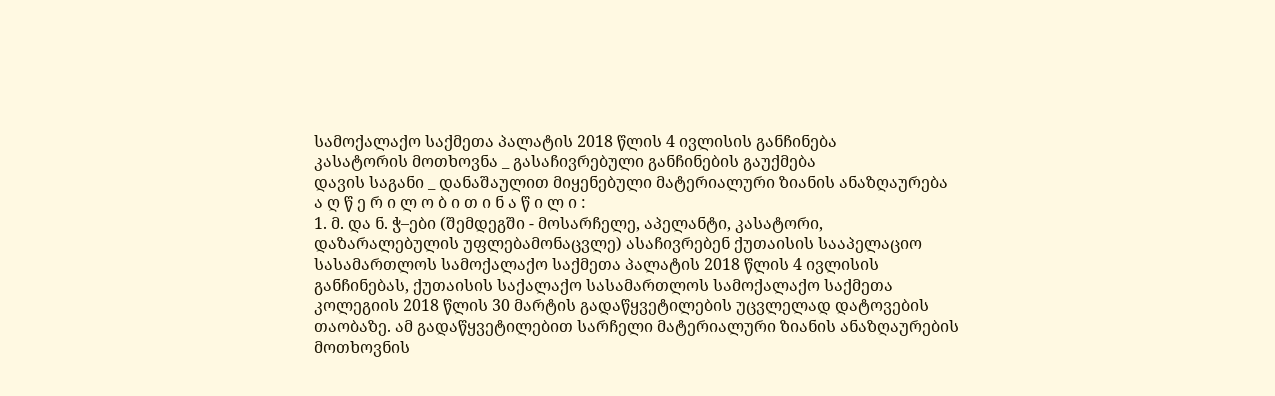სამოქალაქო საქმეთა პალატის 2018 წლის 4 ივლისის განჩინება
კასატორის მოთხოვნა _ გასაჩივრებული განჩინების გაუქმება
დავის საგანი _ დანაშაულით მიყენებული მატერიალური ზიანის ანაზღაურება
ა ღ წ ე რ ი ლ ო ბ ი თ ი ნ ა წ ი ლ ი :
1. მ. და ნ. ჭ–ები (შემდეგში - მოსარჩელე, აპელანტი, კასატორი, დაზარალებულის უფლებამონაცვლე) ასაჩივრებენ ქუთაისის სააპელაციო სასამართლოს სამოქალაქო საქმეთა პალატის 2018 წლის 4 ივლისის განჩინებას, ქუთაისის საქალაქო სასამართლოს სამოქალაქო საქმეთა კოლეგიის 2018 წლის 30 მარტის გადაწყვეტილების უცვლელად დატოვების თაობაზე. ამ გადაწყვეტილებით სარჩელი მატერიალური ზიანის ანაზღაურების მოთხოვნის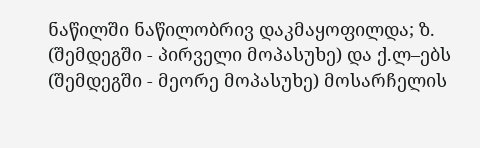ნაწილში ნაწილობრივ დაკმაყოფილდა; ზ. (შემდეგში - პირველი მოპასუხე) და ქ.ლ–ებს (შემდეგში - მეორე მოპასუხე) მოსარჩელის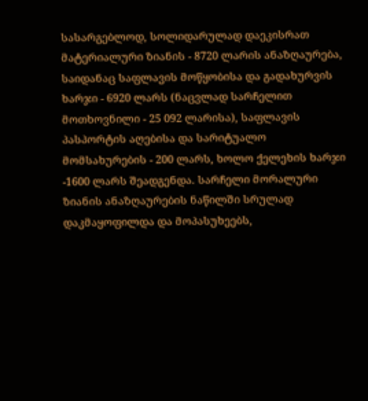სასარგებლოდ, სოლიდარულად დაეკისრათ მატერიალური ზიანის - 8720 ლარის ანაზღაურება, საიდანაც საფლავის მოწყობისა და გადახურვის ხარჯი - 6920 ლარს (ნაცვლად სარჩელით მოთხოვნილი - 25 092 ლარისა), საფლავის პასპორტის აღებისა და სარიტუალო მომსახურების - 200 ლარს, ხოლო ქელეხის ხარჯი -1600 ლარს შეადგენდა. სარჩელი მორალური ზიანის ანაზღაურების ნაწილში სრულად დაკმაყოფილდა და მოპასუხეებს,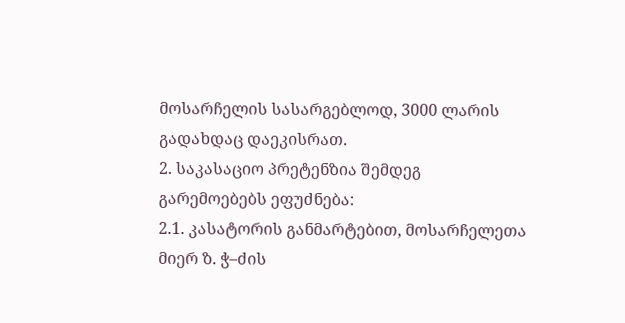მოსარჩელის სასარგებლოდ, 3000 ლარის გადახდაც დაეკისრათ.
2. საკასაციო პრეტენზია შემდეგ გარემოებებს ეფუძნება:
2.1. კასატორის განმარტებით, მოსარჩელეთა მიერ ზ. ჭ–ძის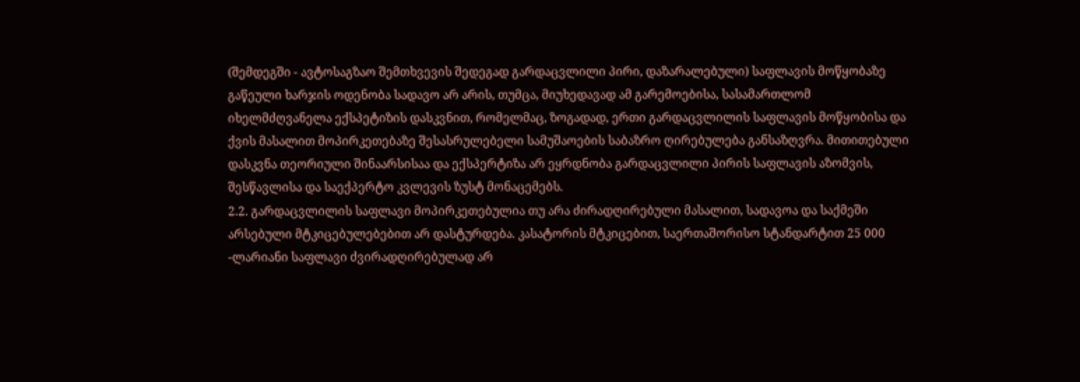(შემდეგში - ავტოსაგზაო შემთხვევის შედეგად გარდაცვლილი პირი, დაზარალებული) საფლავის მოწყობაზე გაწეული ხარჯის ოდენობა სადავო არ არის, თუმცა, მიუხედავად ამ გარემოებისა, სასამართლომ იხელმძღვანელა ექსპეტიზის დასკვნით, რომელმაც, ზოგადად, ერთი გარდაცვლილის საფლავის მოწყობისა და ქვის მასალით მოპირკეთებაზე შესასრულებელი სამუშაოების საბაზრო ღირებულება განსაზღვრა. მითითებული დასკვნა თეორიული შინაარსისაა და ექსპერტიზა არ ეყრდნობა გარდაცვლილი პირის საფლავის აზომვის, შესწავლისა და საექპერტო კვლევის ზუსტ მონაცემებს.
2.2. გარდაცვლილის საფლავი მოპირკეთებულია თუ არა ძირადღირებული მასალით, სადავოა და საქმეში არსებული მტკიცებულებებით არ დასტურდება. კასატორის მტკიცებით, საერთაშორისო სტანდარტით 25 000 -ლარიანი საფლავი ძვირადღირებულად არ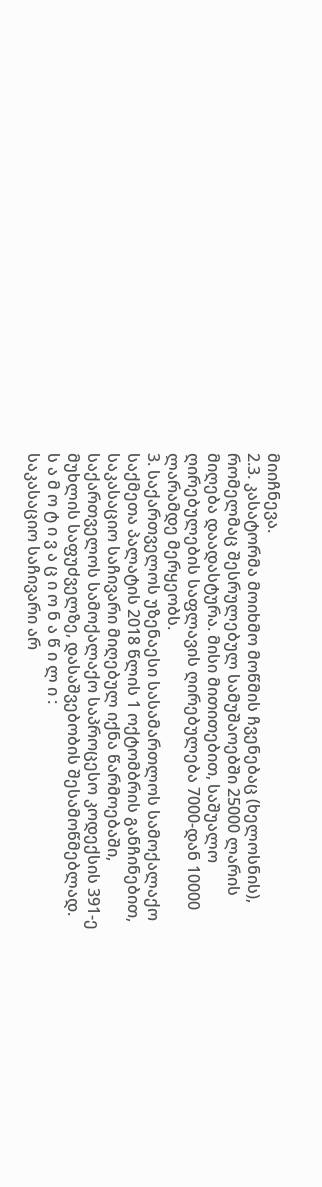მიიჩნევა.
2.3. კასატორმა მოიხმო მოწმის ჩვენებაც (ხელოსნის), რომელმაც შესრულებულ სამუშაოებში 25000 ლარის მიღება დაადასტურა. მისი მითითებით, საშუალო ღირებულების საფლავის ღირებულება 7000-დან 10000 ლარამდე მერყეობს.
3. საქართველოს უზენაესი სასამართლოს სამოქალაქო საქმეთა პალატის 2018 წლის 1 ოქტომბრის განჩინებით, საკასაციო საჩივარი მიღებულ იქნა წარმოებაში, საქართველოს სამოქალაქო საპროცესო კოდექსის 391-ე მუხლის საფუძველზე, დასაშვებობის შესამოწმებლად.
ს ა მ ო ტ ი ვ ა ც ი ო ნ ა წ ი ლ ი :
საკასაციო საჩივარი არ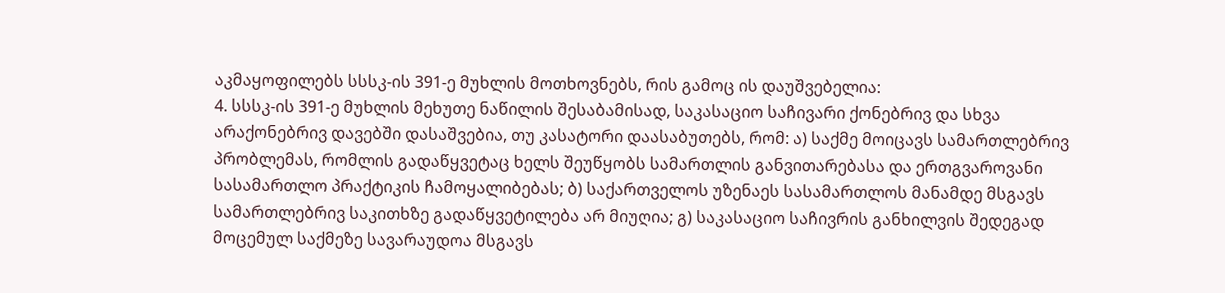აკმაყოფილებს სსსკ-ის 391-ე მუხლის მოთხოვნებს, რის გამოც ის დაუშვებელია:
4. სსსკ-ის 391-ე მუხლის მეხუთე ნაწილის შესაბამისად, საკასაციო საჩივარი ქონებრივ და სხვა არაქონებრივ დავებში დასაშვებია, თუ კასატორი დაასაბუთებს, რომ: ა) საქმე მოიცავს სამართლებრივ პრობლემას, რომლის გადაწყვეტაც ხელს შეუწყობს სამართლის განვითარებასა და ერთგვაროვანი სასამართლო პრაქტიკის ჩამოყალიბებას; ბ) საქართველოს უზენაეს სასამართლოს მანამდე მსგავს სამართლებრივ საკითხზე გადაწყვეტილება არ მიუღია; გ) საკასაციო საჩივრის განხილვის შედეგად მოცემულ საქმეზე სავარაუდოა მსგავს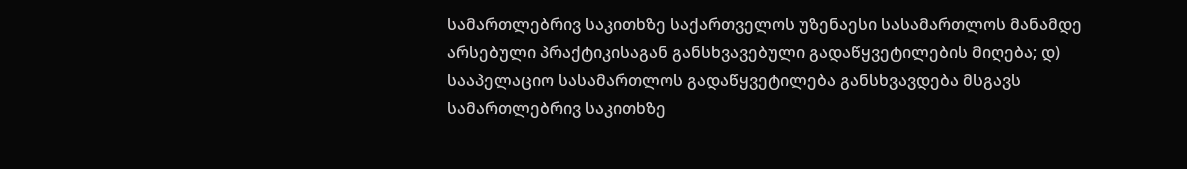სამართლებრივ საკითხზე საქართველოს უზენაესი სასამართლოს მანამდე არსებული პრაქტიკისაგან განსხვავებული გადაწყვეტილების მიღება; დ) სააპელაციო სასამართლოს გადაწყვეტილება განსხვავდება მსგავს სამართლებრივ საკითხზე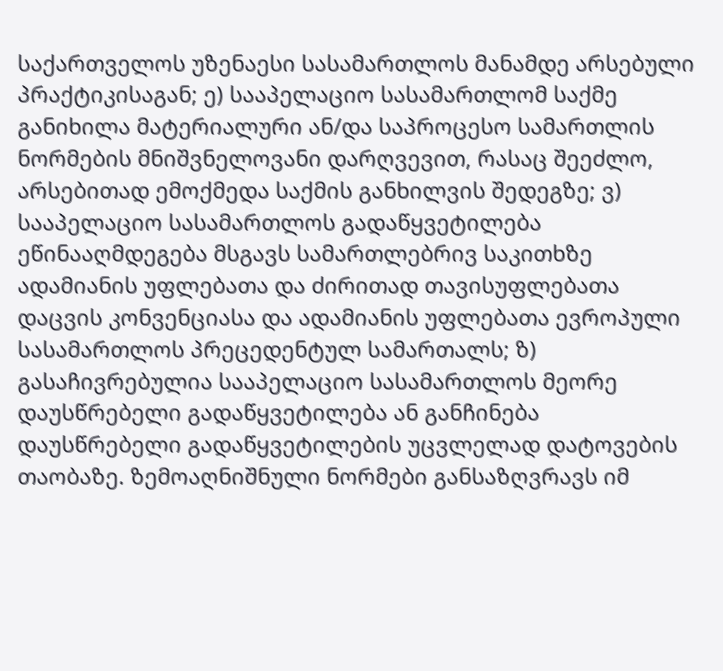საქართველოს უზენაესი სასამართლოს მანამდე არსებული პრაქტიკისაგან; ე) სააპელაციო სასამართლომ საქმე განიხილა მატერიალური ან/და საპროცესო სამართლის ნორმების მნიშვნელოვანი დარღვევით, რასაც შეეძლო, არსებითად ემოქმედა საქმის განხილვის შედეგზე; ვ) სააპელაციო სასამართლოს გადაწყვეტილება ეწინააღმდეგება მსგავს სამართლებრივ საკითხზე ადამიანის უფლებათა და ძირითად თავისუფლებათა დაცვის კონვენციასა და ადამიანის უფლებათა ევროპული სასამართლოს პრეცედენტულ სამართალს; ზ) გასაჩივრებულია სააპელაციო სასამართლოს მეორე დაუსწრებელი გადაწყვეტილება ან განჩინება დაუსწრებელი გადაწყვეტილების უცვლელად დატოვების თაობაზე. ზემოაღნიშნული ნორმები განსაზღვრავს იმ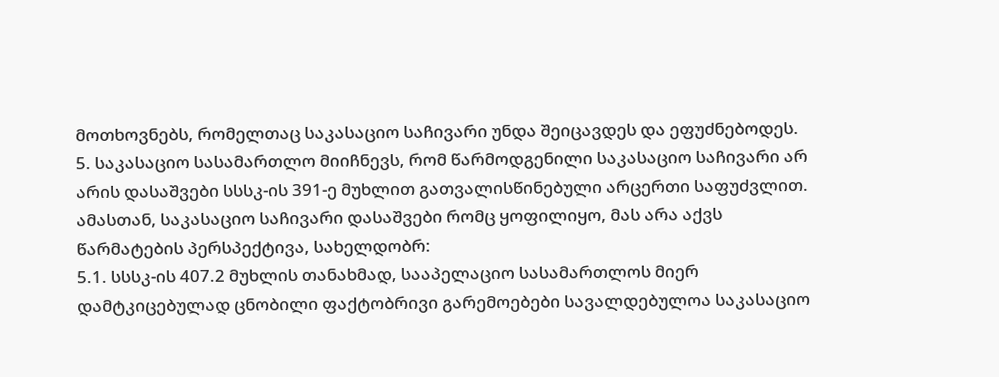მოთხოვნებს, რომელთაც საკასაციო საჩივარი უნდა შეიცავდეს და ეფუძნებოდეს.
5. საკასაციო სასამართლო მიიჩნევს, რომ წარმოდგენილი საკასაციო საჩივარი არ არის დასაშვები სსსკ-ის 391-ე მუხლით გათვალისწინებული არცერთი საფუძვლით. ამასთან, საკასაციო საჩივარი დასაშვები რომც ყოფილიყო, მას არა აქვს წარმატების პერსპექტივა, სახელდობრ:
5.1. სსსკ-ის 407.2 მუხლის თანახმად, სააპელაციო სასამართლოს მიერ დამტკიცებულად ცნობილი ფაქტობრივი გარემოებები სავალდებულოა საკასაციო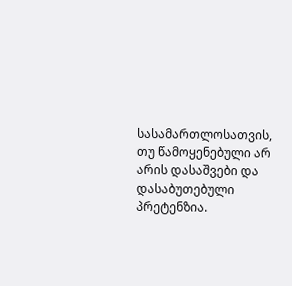სასამართლოსათვის, თუ წამოყენებული არ არის დასაშვები და დასაბუთებული პრეტენზია.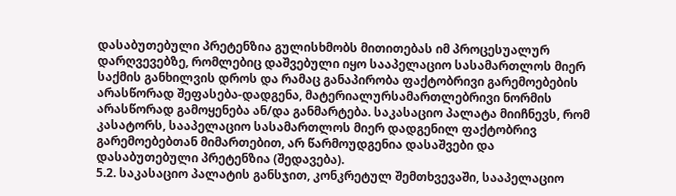დასაბუთებული პრეტენზია გულისხმობს მითითებას იმ პროცესუალურ დარღვევებზე, რომლებიც დაშვებული იყო სააპელაციო სასამართლოს მიერ საქმის განხილვის დროს და რამაც განაპირობა ფაქტობრივი გარემოებების არასწორად შეფასება-დადგენა, მატერიალურსამართლებრივი ნორმის არასწორად გამოყენება ან/და განმარტება. საკასაციო პალატა მიიჩნევს, რომ კასატორს, სააპელაციო სასამართლოს მიერ დადგენილ ფაქტობრივ გარემოებებთან მიმართებით, არ წარმოუდგენია დასაშვები და დასაბუთებული პრეტენზია (შედავება).
5.2. საკასაციო პალატის განსჯით, კონკრეტულ შემთხვევაში, სააპელაციო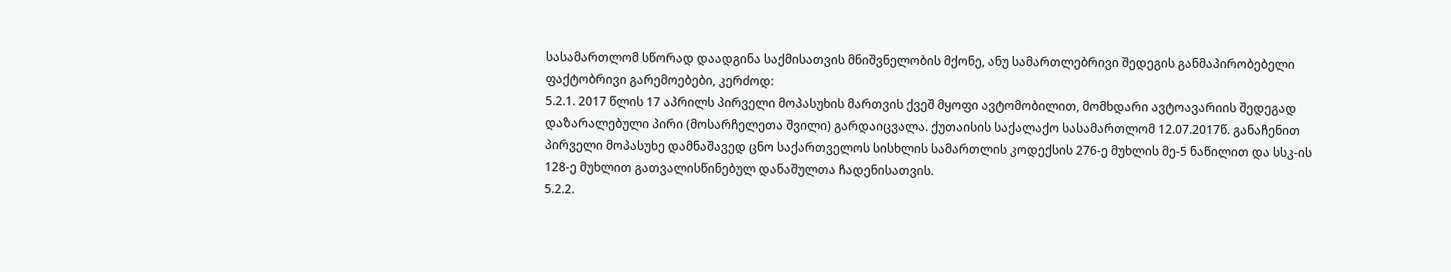სასამართლომ სწორად დაადგინა საქმისათვის მნიშვნელობის მქონე, ანუ სამართლებრივი შედეგის განმაპირობებელი ფაქტობრივი გარემოებები, კერძოდ:
5.2.1. 2017 წლის 17 აპრილს პირველი მოპასუხის მართვის ქვეშ მყოფი ავტომობილით, მომხდარი ავტოავარიის შედეგად დაზარალებული პირი (მოსარჩელეთა შვილი) გარდაიცვალა. ქუთაისის საქალაქო სასამართლომ 12.07.2017წ. განაჩენით პირველი მოპასუხე დამნაშავედ ცნო საქართველოს სისხლის სამართლის კოდექსის 276-ე მუხლის მე-5 ნაწილით და სსკ-ის 128-ე მუხლით გათვალისწინებულ დანაშულთა ჩადენისათვის.
5.2.2.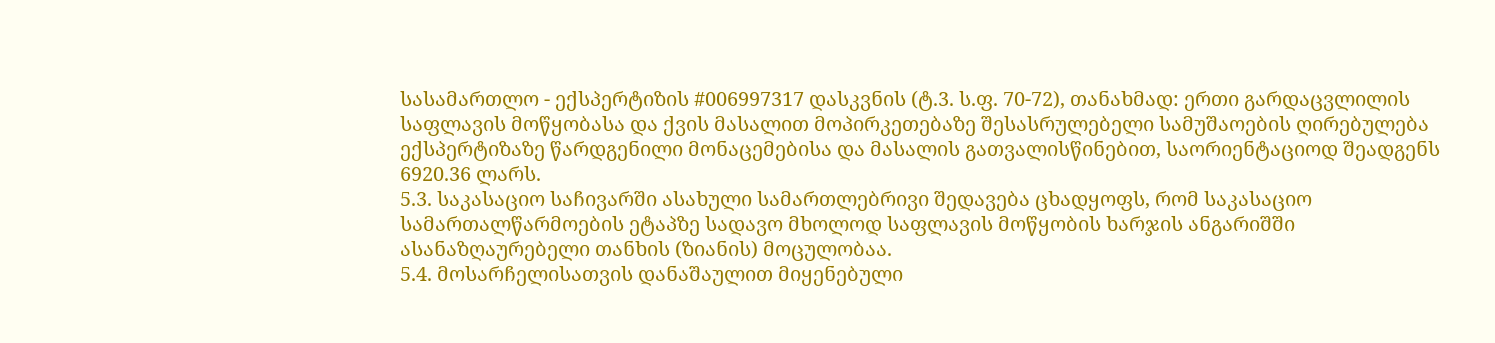სასამართლო - ექსპერტიზის #006997317 დასკვნის (ტ.3. ს.ფ. 70-72), თანახმად: ერთი გარდაცვლილის საფლავის მოწყობასა და ქვის მასალით მოპირკეთებაზე შესასრულებელი სამუშაოების ღირებულება ექსპერტიზაზე წარდგენილი მონაცემებისა და მასალის გათვალისწინებით, საორიენტაციოდ შეადგენს 6920.36 ლარს.
5.3. საკასაციო საჩივარში ასახული სამართლებრივი შედავება ცხადყოფს, რომ საკასაციო სამართალწარმოების ეტაპზე სადავო მხოლოდ საფლავის მოწყობის ხარჯის ანგარიშში ასანაზღაურებელი თანხის (ზიანის) მოცულობაა.
5.4. მოსარჩელისათვის დანაშაულით მიყენებული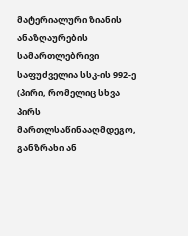მატერიალური ზიანის ანაზღაურების სამართლებრივი საფუძველია სსკ-ის 992-ე (პირი, რომელიც სხვა პირს მართლსაწინააღმდეგო, განზრახი ან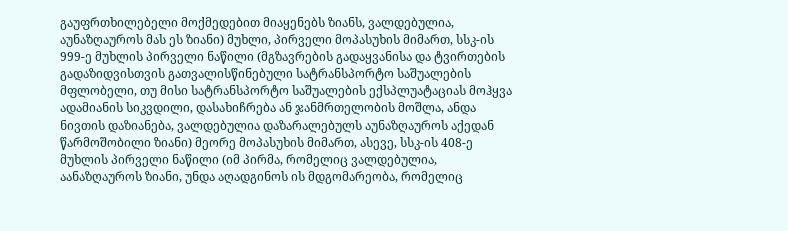გაუფრთხილებელი მოქმედებით მიაყენებს ზიანს, ვალდებულია, აუნაზღაუროს მას ეს ზიანი) მუხლი, პირველი მოპასუხის მიმართ, სსკ-ის 999-ე მუხლის პირველი ნაწილი (მგზავრების გადაყვანისა და ტვირთების გადაზიდვისთვის გათვალისწინებული სატრანსპორტო საშუალების მფლობელი, თუ მისი სატრანსპორტო საშუალების ექსპლუატაციას მოჰყვა ადამიანის სიკვდილი, დასახიჩრება ან ჯანმრთელობის მოშლა, ანდა ნივთის დაზიანება, ვალდებულია დაზარალებულს აუნაზღაუროს აქედან წარმოშობილი ზიანი) მეორე მოპასუხის მიმართ, ასევე, სსკ-ის 408-ე მუხლის პირველი ნაწილი (იმ პირმა, რომელიც ვალდებულია, აანაზღაუროს ზიანი, უნდა აღადგინოს ის მდგომარეობა, რომელიც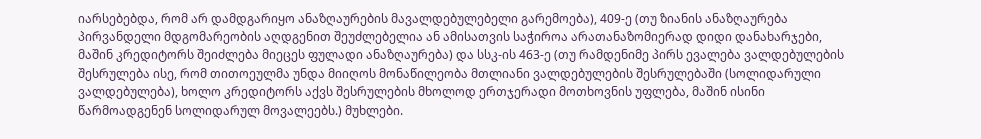იარსებებდა, რომ არ დამდგარიყო ანაზღაურების მავალდებულებელი გარემოება), 409-ე (თუ ზიანის ანაზღაურება პირვანდელი მდგომარეობის აღდგენით შეუძლებელია ან ამისათვის საჭიროა არათანაზომიერად დიდი დანახარჯები, მაშინ კრედიტორს შეიძლება მიეცეს ფულადი ანაზღაურება) და სსკ-ის 463-ე (თუ რამდენიმე პირს ევალება ვალდებულების შესრულება ისე, რომ თითოეულმა უნდა მიიღოს მონაწილეობა მთლიანი ვალდებულების შესრულებაში (სოლიდარული ვალდებულება), ხოლო კრედიტორს აქვს შესრულების მხოლოდ ერთჯერადი მოთხოვნის უფლება, მაშინ ისინი წარმოადგენენ სოლიდარულ მოვალეებს.) მუხლები.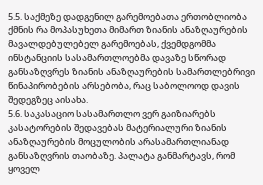5.5. საქმეზე დადგენილ გარემოებათა ერთობლიობა ქმნის რა მოპასუხეთა მიმართ ზიანის ანაზღაურების მავალდებულებელ გარემოებას, ქვემდგომმა ინსტანციის სასამართლოებმა დავაზე სწორად განსაზღვრეს ზიანის ანაზღაურების სამართლებრივი წინაპირობების არსებობა, რაც საბოლოოდ დავის შედეგზეც აისახა.
5.6. საკასაციო სასამართლო ვერ გაიზიარებს კასატორების შედავებას მატერიალური ზიანის ანაზღაურების მოცულობის არასამართლიანად განსაზღვრის თაობაზე. პალატა განმარტავს, რომ ყოველ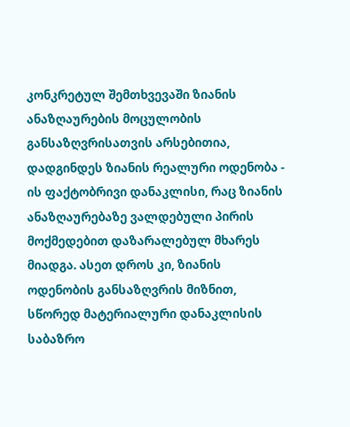კონკრეტულ შემთხვევაში ზიანის ანაზღაურების მოცულობის განსაზღვრისათვის არსებითია, დადგინდეს ზიანის რეალური ოდენობა - ის ფაქტობრივი დანაკლისი, რაც ზიანის ანაზღაურებაზე ვალდებული პირის მოქმედებით დაზარალებულ მხარეს მიადგა. ასეთ დროს კი, ზიანის ოდენობის განსაზღვრის მიზნით, სწორედ მატერიალური დანაკლისის საბაზრო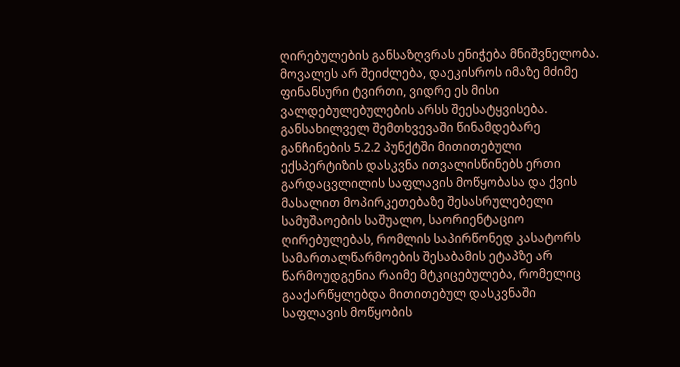ღირებულების განსაზღვრას ენიჭება მნიშვნელობა. მოვალეს არ შეიძლება, დაეკისროს იმაზე მძიმე ფინანსური ტვირთი, ვიდრე ეს მისი ვალდებულებულების არსს შეესატყვისება. განსახილველ შემთხვევაში წინამდებარე განჩინების 5.2.2 პუნქტში მითითებული ექსპერტიზის დასკვნა ითვალისწინებს ერთი გარდაცვლილის საფლავის მოწყობასა და ქვის მასალით მოპირკეთებაზე შესასრულებელი სამუშაოების საშუალო, საორიენტაციო ღირებულებას, რომლის საპირწონედ კასატორს სამართალწარმოების შესაბამის ეტაპზე არ წარმოუდგენია რაიმე მტკიცებულება, რომელიც გააქარწყლებდა მითითებულ დასკვნაში საფლავის მოწყობის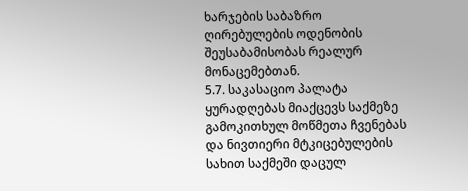ხარჯების საბაზრო ღირებულების ოდენობის შეუსაბამისობას რეალურ მონაცემებთან.
5.7. საკასაციო პალატა ყურადღებას მიაქცევს საქმეზე გამოკითხულ მოწმეთა ჩვენებას და ნივთიერი მტკიცებულების სახით საქმეში დაცულ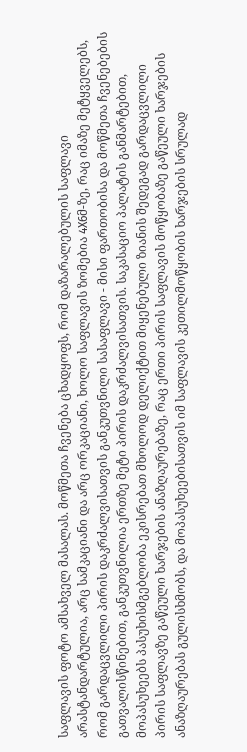საფლავის ფოტო ამსახველ მასალას. მოწმეთა ჩვენება ცხადყოფს, რომ დაზარალებულის საფლავი არასტანდარტულია, არც სამკაციანი და არც ორკაციანი, ხოლო საფლავის ზომებია 4X6მ-ზე, რაც იმაზე მეტყველებს, რომ გარდაცვლილი პირის დაკრძალვისათვის განკუთვნილი სასაფლავი - მისი ფართობისა და მოწმეთა ჩვენებების გათვალისწინებით, განკუთვნილია ერთზე მეტი პირის დაკრძალვისათვის. საკასაციო პალატის განმარტებით, მოპასუხეებს პასუხისმგებლობა ეკისრებათ მხოლოდ დელიქტით მიყენებული ზიანის შედეგად გარდაცვლილი პირის საფლავზე გაწეული ხარჯების ანაზღაურებაზე, რაც ერთი პირის საფლავის მოწყობაზე გაწეული ხარჯების ანაზღაურებას გულისხმობს, და მოპასუხეებისათვის იმ საფლავის კეთილმოწყობის ხარჯების სრულად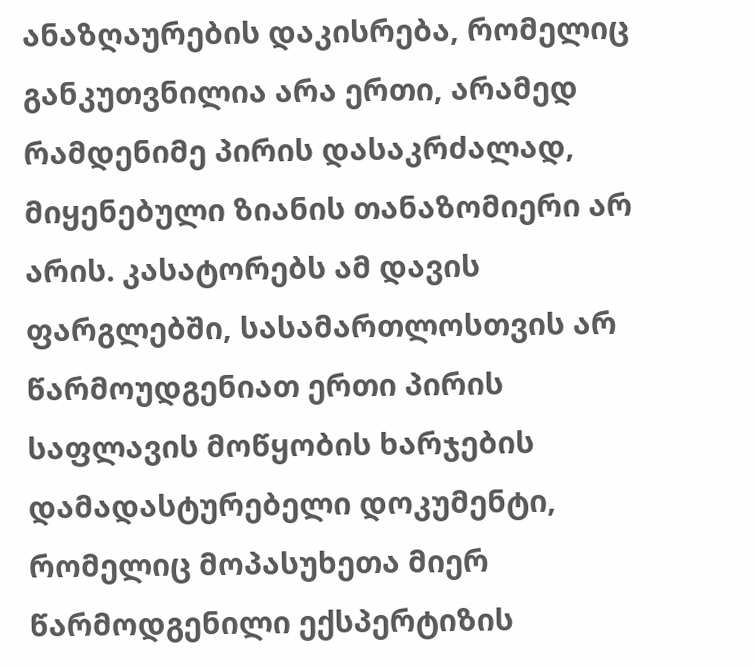ანაზღაურების დაკისრება, რომელიც განკუთვნილია არა ერთი, არამედ რამდენიმე პირის დასაკრძალად, მიყენებული ზიანის თანაზომიერი არ არის. კასატორებს ამ დავის ფარგლებში, სასამართლოსთვის არ წარმოუდგენიათ ერთი პირის საფლავის მოწყობის ხარჯების დამადასტურებელი დოკუმენტი, რომელიც მოპასუხეთა მიერ წარმოდგენილი ექსპერტიზის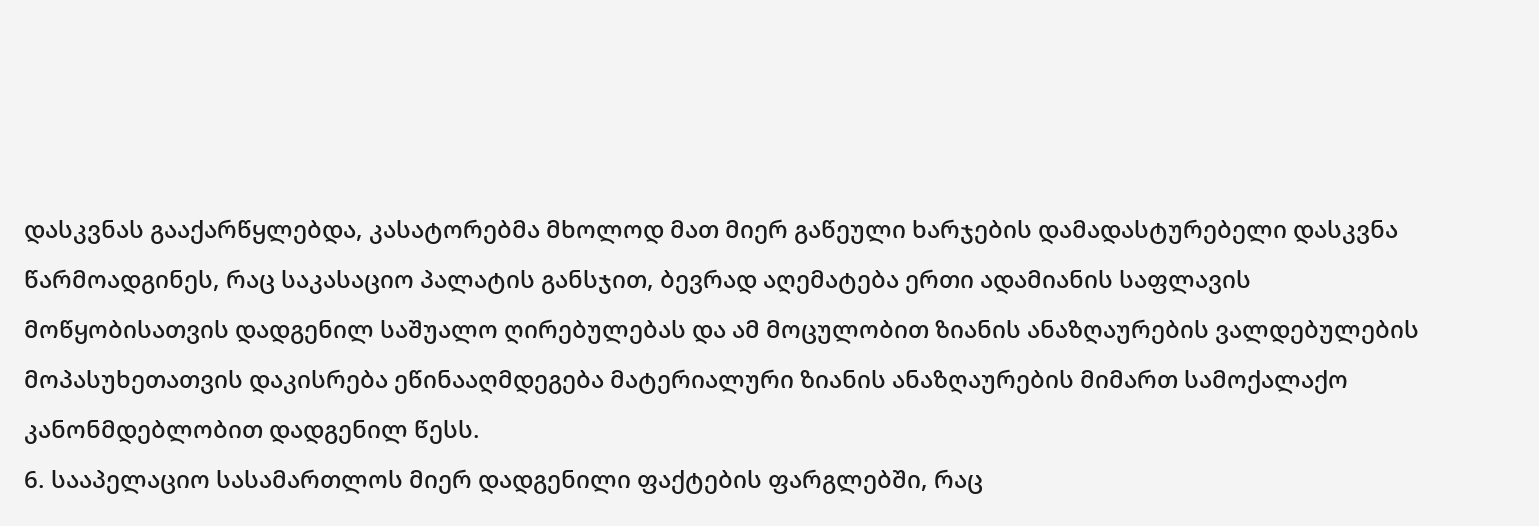დასკვნას გააქარწყლებდა, კასატორებმა მხოლოდ მათ მიერ გაწეული ხარჯების დამადასტურებელი დასკვნა წარმოადგინეს, რაც საკასაციო პალატის განსჯით, ბევრად აღემატება ერთი ადამიანის საფლავის მოწყობისათვის დადგენილ საშუალო ღირებულებას და ამ მოცულობით ზიანის ანაზღაურების ვალდებულების მოპასუხეთათვის დაკისრება ეწინააღმდეგება მატერიალური ზიანის ანაზღაურების მიმართ სამოქალაქო კანონმდებლობით დადგენილ წესს.
6. სააპელაციო სასამართლოს მიერ დადგენილი ფაქტების ფარგლებში, რაც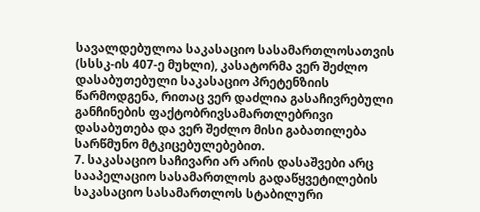სავალდებულოა საკასაციო სასამართლოსათვის (სსსკ-ის 407-ე მუხლი), კასატორმა ვერ შეძლო დასაბუთებული საკასაციო პრეტენზიის წარმოდგენა, რითაც ვერ დაძლია გასაჩივრებული განჩინების ფაქტობრივსამართლებრივი დასაბუთება და ვერ შეძლო მისი გაბათილება სარწმუნო მტკიცებულებებით.
7. საკასაციო საჩივარი არ არის დასაშვები არც სააპელაციო სასამართლოს გადაწყვეტილების საკასაციო სასამართლოს სტაბილური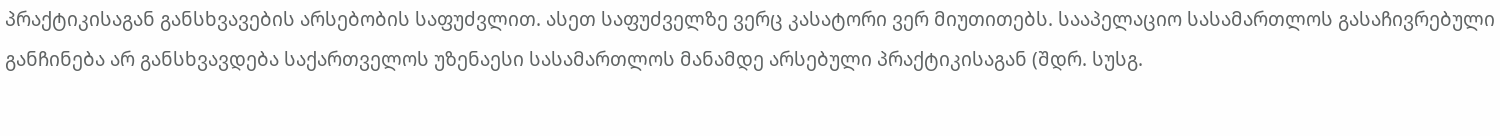პრაქტიკისაგან განსხვავების არსებობის საფუძვლით. ასეთ საფუძველზე ვერც კასატორი ვერ მიუთითებს. სააპელაციო სასამართლოს გასაჩივრებული განჩინება არ განსხვავდება საქართველოს უზენაესი სასამართლოს მანამდე არსებული პრაქტიკისაგან (შდრ. სუსგ.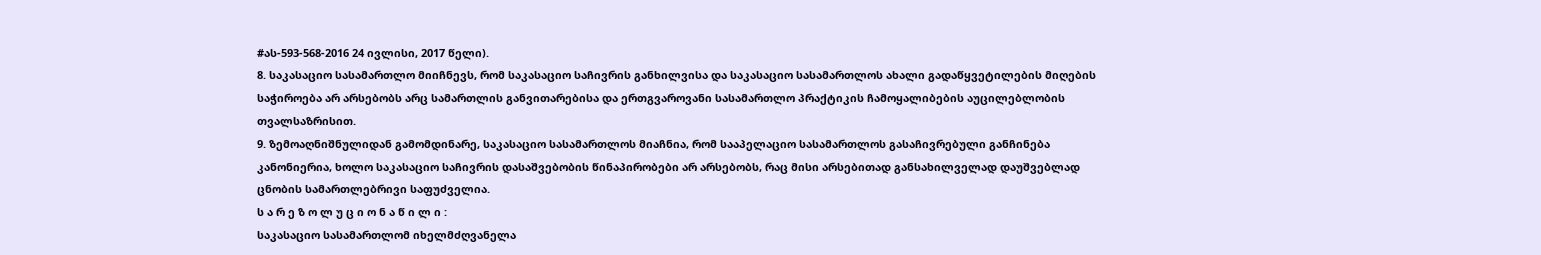#ას-593-568-2016 24 ივლისი, 2017 წელი).
8. საკასაციო სასამართლო მიიჩნევს, რომ საკასაციო საჩივრის განხილვისა და საკასაციო სასამართლოს ახალი გადაწყვეტილების მიღების საჭიროება არ არსებობს არც სამართლის განვითარებისა და ერთგვაროვანი სასამართლო პრაქტიკის ჩამოყალიბების აუცილებლობის თვალსაზრისით.
9. ზემოაღნიშნულიდან გამომდინარე, საკასაციო სასამართლოს მიაჩნია, რომ სააპელაციო სასამართლოს გასაჩივრებული განჩინება კანონიერია, ხოლო საკასაციო საჩივრის დასაშვებობის წინაპირობები არ არსებობს, რაც მისი არსებითად განსახილველად დაუშვებლად ცნობის სამართლებრივი საფუძველია.
ს ა რ ე ზ ო ლ უ ც ი ო ნ ა წ ი ლ ი :
საკასაციო სასამართლომ იხელმძღვანელა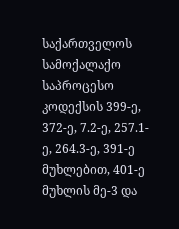საქართველოს სამოქალაქო საპროცესო კოდექსის 399-ე, 372-ე, 7.2-ე, 257.1-ე, 264.3-ე, 391-ე მუხლებით, 401-ე მუხლის მე-3 და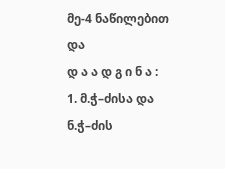მე-4 ნაწილებით და
დ ა ა დ გ ი ნ ა :
1. მ.ჭ–ძისა და ნ.ჭ–ძის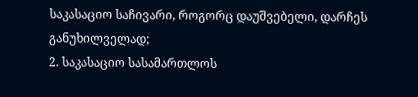საკასაციო საჩივარი, როგორც დაუშვებელი, დარჩეს განუხილველად;
2. საკასაციო სასამართლოს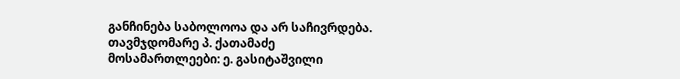განჩინება საბოლოოა და არ საჩივრდება.
თავმჯდომარე პ. ქათამაძე
მოსამართლეები: ე. გასიტაშვილი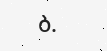ბ.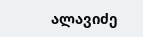ალავიძე